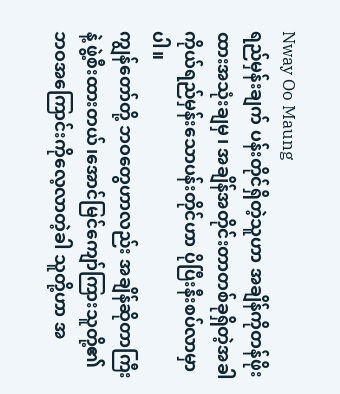Nway Oo Maung
ရည်မှန်းချက် ပန်းတိုင်ရှိတဲ့သူဟာ အချိန်ကိုတန်ဖိုးထားအသုံးချမှ၊ အချိန်အတိုင်းတာတစ်ခုရှိတဲ့အခါ ကိုယ်ရည်မှန်းသောပန်းတိုင်ဟာ ပိုပြီးနီးစပ်လာမှာပါ။
ကျွန်တော်တို့ ဘဝတွေဟာလည်း အချိန်ဆိုတာကြီးနဲ့ ဖွဲ့စီးထားတယ်၊အောင်မြင်ကျော်ကြားသူတို့၏ ဘဝအကြောင်းကိုလေ့လာတဲ့ခါ သူတို့ဟာ အ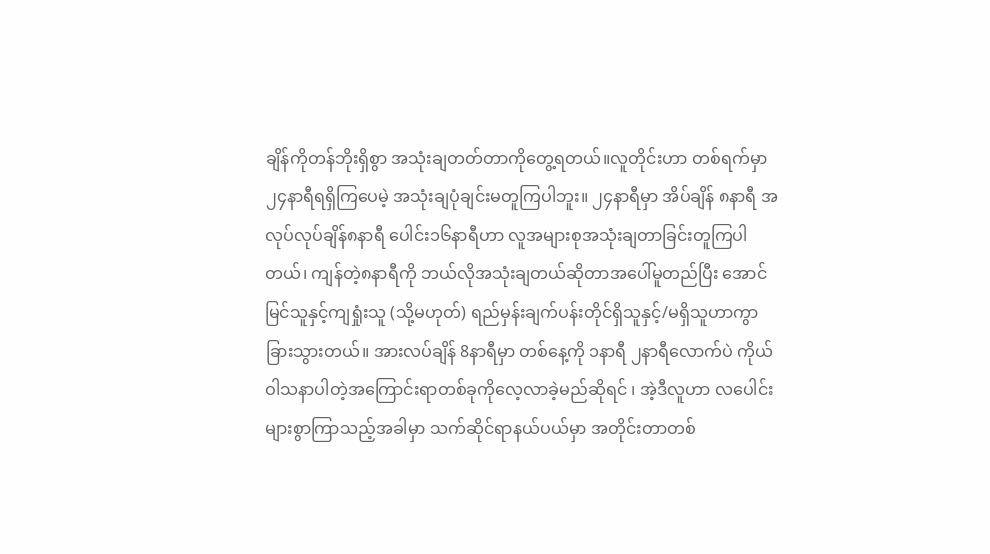ချိန်ကိုတန်ဘိုးရှိစွာ အသုံးချတတ်တာကိုတွေ့ရတယ်။လူတိုင်းဟာ တစ်ရက်မှာ ၂၄နာရီရရှိကြပေမဲ့ အသုံးချပုံချင်းမတူကြပါဘူး။ ၂၄နာရီမှာ အိပ်ချိန် ၈နာရီ အလုပ်လုပ်ချိန်၈နာရီ ပေါင်း၁၆နာရီဟာ လူအများစုအသုံးချတာခြင်းတူကြပါတယ်၊ ကျန်တဲ့၈နာရီကို ဘယ်လိုအသုံးချတယ်ဆိုတာအပေါ်မူတည်ပြီး အောင်မြင်သူနှင့်ကျရှုံးသူ (သို့မဟုတ်) ရည်မှန်းချက်ပန်းတိုင်ရှိသူနှင့်/မရှိသူဟာကွာခြားသွားတယ်။ အားလပ်ချိန် 8နာရီမှာ တစ်နေ့ကို ၁နာရီ ၂နာရီလောက်ပဲ ကိုယ်ဝါသနာပါတဲ့အကြောင်းရာတစ်ခုကိုလေ့လာခဲ့မည်ဆိုရင် ၊ အဲ့ဒီလူဟာ လပေါင်းများစွာကြာသည့်အခါမှာ သက်ဆိုင်ရာနယ်ပယ်မှာ အတိုင်းတာတစ်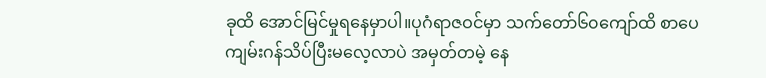ခုထိ အောင်မြင်မှုရနေမှာပါ။ပုဂံရာဇဝင်မှာ သက်တော်၆၀ကျော်ထိ စာပေကျမ်းဂန်သိပ်ပြီးမလေ့လာပဲ အမှတ်တမဲ့ နေ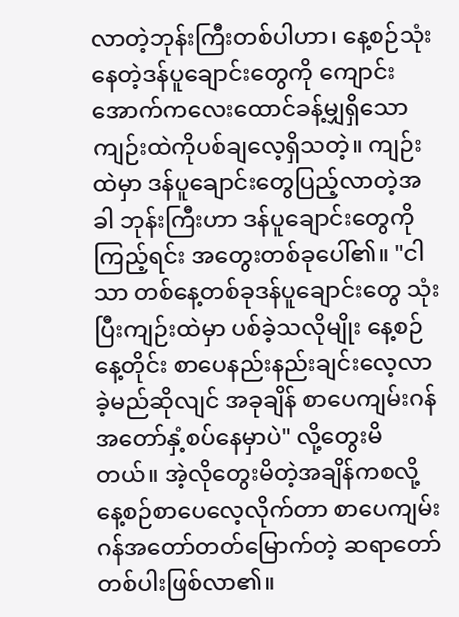လာတဲ့ဘုန်းကြီးတစ်ပါဟာ၊ နေ့စဉ်သုံးနေတဲ့ဒန်ပူချောင်းတွေကို ကျောင်းအောက်ကလေးထောင်ခန့်မျှရှိသော ကျဉ်းထဲကိုပစ်ချလေ့ရှိသတဲ့။ ကျဉ်းထဲမှာ ဒန်ပူချောင်းတွေပြည့်လာတဲ့အခါ ဘုန်းကြီးဟာ ဒန်ပူချောင်းတွေကိုကြည့်ရင်း အတွေးတစ်ခုပေါ်၏။ "ငါသာ တစ်နေ့တစ်ခုဒန်ပူချောင်းတွေ သုံးပြီးကျဉ်းထဲမှာ ပစ်ခဲ့သလိုမျိုး နေ့စဉ်နေ့တိုင်း စာပေနည်းနည်းချင်းလေ့လာခဲ့မည်ဆိုလျင် အခုချိန် စာပေကျမ်းဂန်အတော်နှံ့စပ်နေမှာပဲ" လို့တွေးမိတယ်။ အဲ့လိုတွေးမိတဲ့အချိန်ကစလို့ နေ့စဉ်စာပေလေ့လိုက်တာ စာပေကျမ်းဂန်အတော်တတ်မြောက်တဲ့ ဆရာတော်တစ်ပါးဖြစ်လာ၏။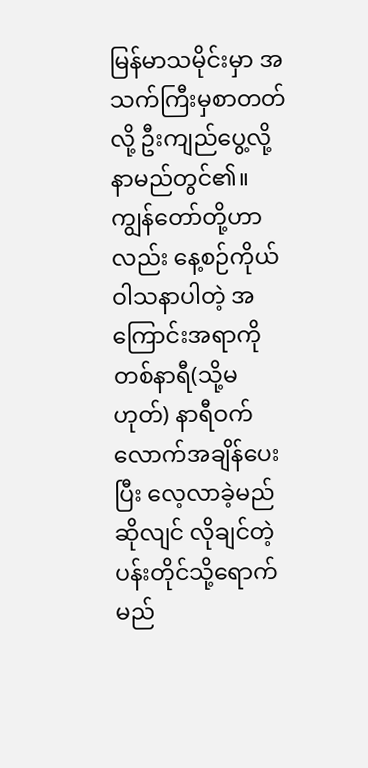မြန်မာသမိုင်းမှာ အသက်ကြီးမှစာတတ်လို့ ဦးကျည်ပွေ့လို့နာမည်တွင်၏။ ကျွန်တော်တို့ဟာလည်း နေ့စဉ်ကိုယ်ဝါသနာပါတဲ့ အကြောင်းအရာကိုတစ်နာရီ(သို့မဟုတ်) နာရီဝက်လောက်အချိန်ပေးပြီး လေ့လာခဲ့မည်ဆိုလျင် လိုချင်တဲ့ပန်းတိုင်သို့ရောက်မည်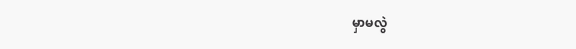မှာမလွဲ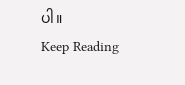ပါ။
Keep Reading